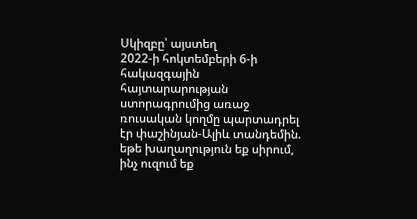Սկիզբը՝ այստեղ
2022-ի հոկտեմբերի 6-ի հակազգային հայտարարության ստորագրումից առաջ ռուսական կողմը պարտադրել էր փաշինյան-Ալիև տանդեմին. եթե խաղաղություն եք սիրում, ինչ ուզում եք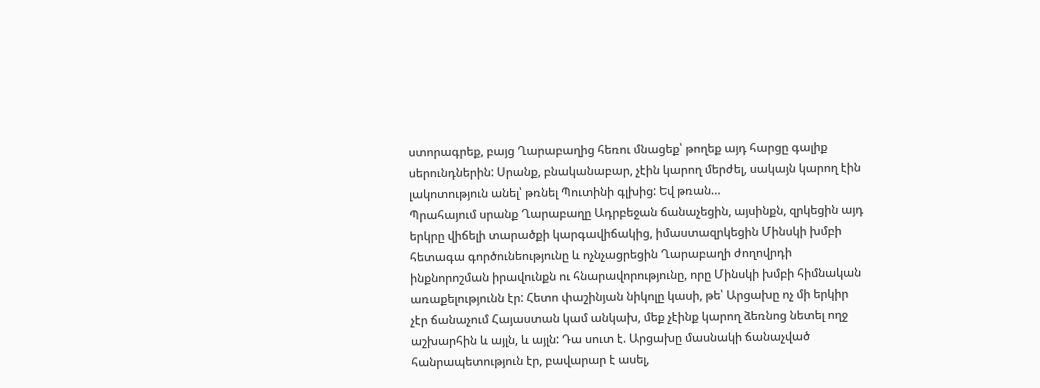ստորագրեք, բայց Ղարաբաղից հեռու մնացեք՝ թողեք այդ հարցը գալիք սերունդներին: Սրանք, բնականաբար, չէին կարող մերժել, սակայն կարող էին լակոտություն անել՝ թռնել Պուտինի գլխից: Եվ թռան…
Պրահայում սրանք Ղարաբաղը Ադրբեջան ճանաչեցին, այսինքն, զրկեցին այդ երկրը վիճելի տարածքի կարգավիճակից, իմաստազրկեցին Մինսկի խմբի հետագա գործունեությունը և ոչնչացրեցին Ղարաբաղի ժողովրդի ինքնորոշման իրավունքն ու հնարավորությունը, որը Մինսկի խմբի հիմնական առաքելությունն էր: Հետո փաշինյան նիկոլը կասի, թե՝ Արցախը ոչ մի երկիր չէր ճանաչում Հայաստան կամ անկախ, մեք չէինք կարող ձեռնոց նետել ողջ աշխարհին և այլն, և այլն: Դա սուտ է. Արցախը մասնակի ճանաչված հանրապետություն էր, բավարար է ասել,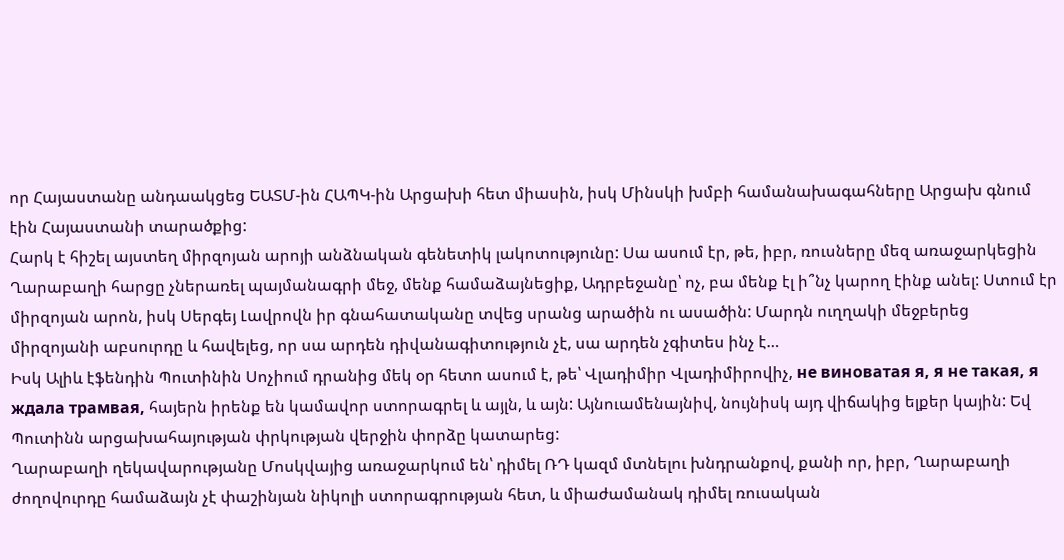որ Հայաստանը անդաակցեց ԵԱՏՄ-ին ՀԱՊԿ-ին Արցախի հետ միասին, իսկ Մինսկի խմբի համանախագահները Արցախ գնում էին Հայաստանի տարածքից:
Հարկ է հիշել այստեղ միրզոյան արոյի անձնական գենետիկ լակոտությունը: Սա ասում էր, թե, իբր, ռուսները մեզ առաջարկեցին Ղարաբաղի հարցը չներառել պայմանագրի մեջ, մենք համաձայնեցիք, Ադրբեջանը՝ ոչ, բա մենք էլ ի՞նչ կարող էինք անել: Ստում էր միրզոյան արոն, իսկ Սերգեյ Լավրովն իր գնահատականը տվեց սրանց արածին ու ասածին: Մարդն ուղղակի մեջբերեց միրզոյանի աբսուրդը և հավելեց, որ սա արդեն դիվանագիտություն չէ, սա արդեն չգիտես ինչ է…
Իսկ Ալիև էֆենդին Պուտինին Սոչիում դրանից մեկ օր հետո ասում է, թե՝ Վլադիմիր Վլադիմիրովիչ, не виноватая я, я не такая, я ждала трамвая, հայերն իրենք են կամավոր ստորագրել և այլն, և այն: Այնուամենայնիվ, նույնիսկ այդ վիճակից ելքեր կային: Եվ Պուտինն արցախահայության փրկության վերջին փորձը կատարեց:
Ղարաբաղի ղեկավարությանը Մոսկվայից առաջարկում են՝ դիմել ՌԴ կազմ մտնելու խնդրանքով, քանի որ, իբր, Ղարաբաղի ժողովուրդը համաձայն չէ փաշինյան նիկոլի ստորագրության հետ, և միաժամանակ դիմել ռուսական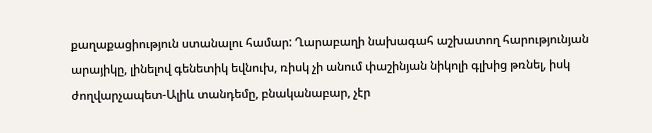քաղաքացիություն ստանալու համար: Ղարաբաղի նախագահ աշխատող հարությունյան արայիկը, լինելով գենետիկ եվնուխ, ռիսկ չի անում փաշինյան նիկոլի գլխից թռնել, իսկ ժողվարչապետ-Ալիև տանդեմը, բնականաբար, չէր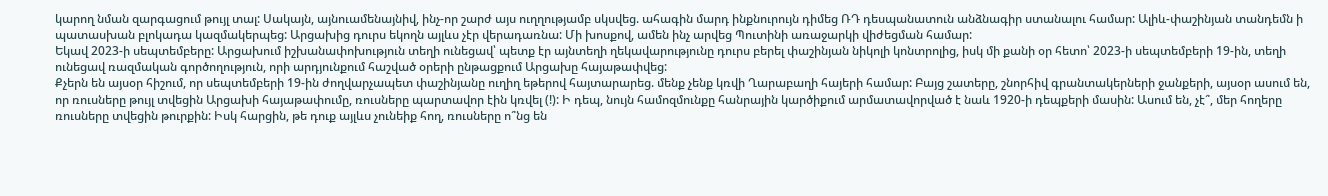կարող նման զարգացում թույլ տալ: Սակայն, այնուամենայնիվ, ինչ-որ շարժ այս ուղղությամբ սկսվեց. ահագին մարդ ինքնուրույն դիմեց ՌԴ դեսպանատուն անձնագիր ստանալու համար: Ալիև-փաշինյան տանդեմն ի պատասխան բլոկադա կազմակերպեց: Արցախից դուրս եկողն այլևս չէր վերադառնա: Մի խոսքով, ամեն ինչ արվեց Պուտինի առաջարկի վիժեցման համար:
Եկավ 2023-ի սեպտեմբերը: Արցախում իշխանափոխություն տեղի ունեցավ՝ պետք էր այնտեղի ղեկավարությունը դուրս բերել փաշինյան նիկոլի կոնտրոլից, իսկ մի քանի օր հետո՝ 2023-ի սեպտեմբերի 19-ին, տեղի ունեցավ ռազմական գործողություն, որի արդյունքում հաշված օրերի ընթացքում Արցախը հայաթափվեց:
Քչերն են այսօր հիշում, որ սեպտեմբերի 19-ին ժողվարչապետ փաշինյանը ուղիղ եթերով հայտարարեց. մենք չենք կռվի Ղարաբաղի հայերի համար: Բայց շատերը, շնորհիվ գրանտակերների ջանքերի, այսօր ասում են, որ ռուսները թույլ տվեցին Արցախի հայաթափումը, ռուսները պարտավոր էին կռվել (!): Ի դեպ, նույն համոզմունքը հանրային կարծիքում արմատավորված է նաև 1920-ի դեպքերի մասին: Ասում են, չէ՞, մեր հողերը ռուսները տվեցին թուրքին: Իսկ հարցին, թե դուք այլևս չունեիք հող, ռուսները ո՞նց են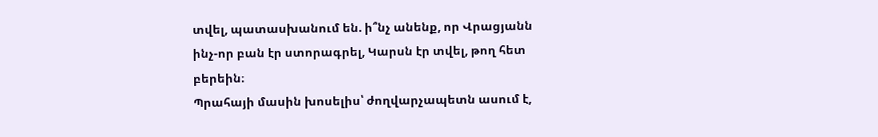տվել, պատասխանում են. ի՞նչ անենք, որ Վրացյանն ինչ-որ բան էր ստորագրել, Կարսն էր տվել, թող հետ բերեին։
Պրահայի մասին խոսելիս՝ ժողվարչապետն ասում է,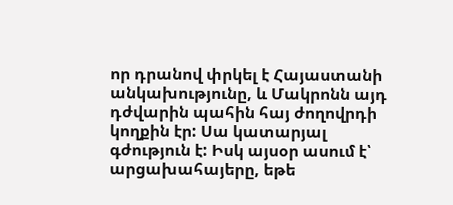որ դրանով փրկել է Հայաստանի անկախությունը, և Մակրոնն այդ դժվարին պահին հայ ժողովրդի կողքին էր: Սա կատարյալ գժություն է: Իսկ այսօր ասում է՝ արցախահայերը, եթե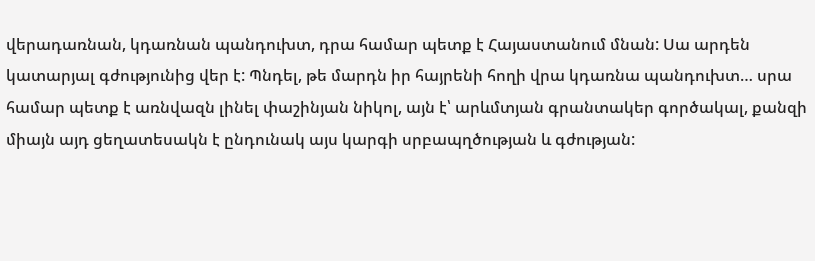վերադառնան, կդառնան պանդուխտ, դրա համար պետք է Հայաստանում մնան: Սա արդեն կատարյալ գժությունից վեր է: Պնդել, թե մարդն իր հայրենի հողի վրա կդառնա պանդուխտ… սրա համար պետք է առնվազն լինել փաշինյան նիկոլ, այն է՝ արևմտյան գրանտակեր գործակալ, քանզի միայն այդ ցեղատեսակն է ընդունակ այս կարգի սրբապղծության և գժության: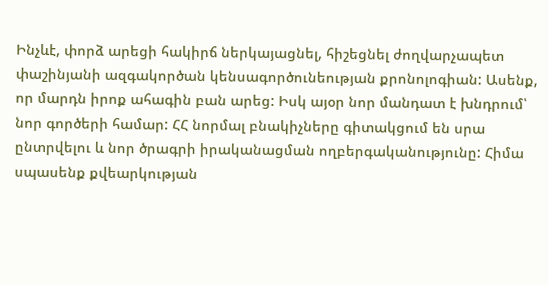Ինչևէ, փորձ արեցի հակիրճ ներկայացնել, հիշեցնել ժողվարչապետ փաշինյանի ազգակործան կենսագործունեության քրոնոլոգիան: Ասենք, որ մարդն իրոք ահագին բան արեց: Իսկ այօր նոր մանդատ է խնդրում՝ նոր գործերի համար: ՀՀ նորմալ բնակիչները գիտակցում են սրա ընտրվելու և նոր ծրագրի իրականացման ողբերգականությունը: Հիմա սպասենք քվեարկության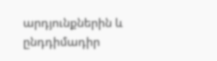արդյունքներին և ընդդիմադիր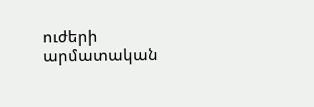ուժերի արմատական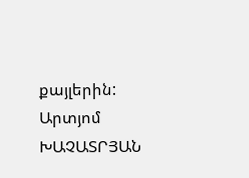քայլերին:
Արտյոմ ԽԱՉԱՏՐՅԱՆ